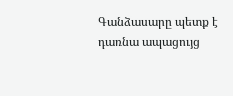Գանձասարը պետք է դառնա ապացույց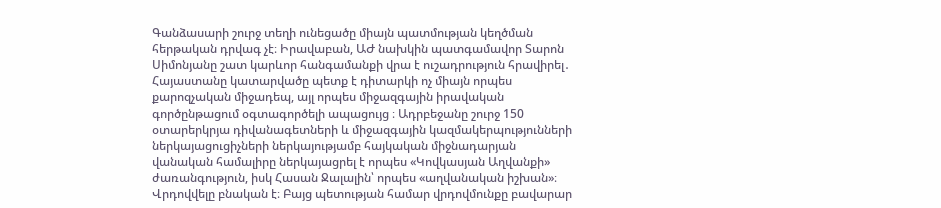Գանձասարի շուրջ տեղի ունեցածը միայն պատմության կեղծման հերթական դրվագ չէ։ Իրավաբան, ԱԺ նախկին պատգամավոր Տարոն Սիմոնյանը շատ կարևոր հանգամանքի վրա է ուշադրություն հրավիրել․ Հայաստանը կատարվածը պետք է դիտարկի ոչ միայն որպես քարոզչական միջադեպ, այլ որպես միջազգային իրավական գործընթացում օգտագործելի ապացույց ։ Ադրբեջանը շուրջ 150 օտարերկրյա դիվանագետների և միջազգային կազմակերպությունների ներկայացուցիչների ներկայությամբ հայկական միջնադարյան վանական համալիրը ներկայացրել է որպես «Կովկասյան Աղվանքի» ժառանգություն, իսկ Հասան Ջալալին՝ որպես «աղվանական իշխան»։ Վրդովվելը բնական է։ Բայց պետության համար վրդովմունքը բավարար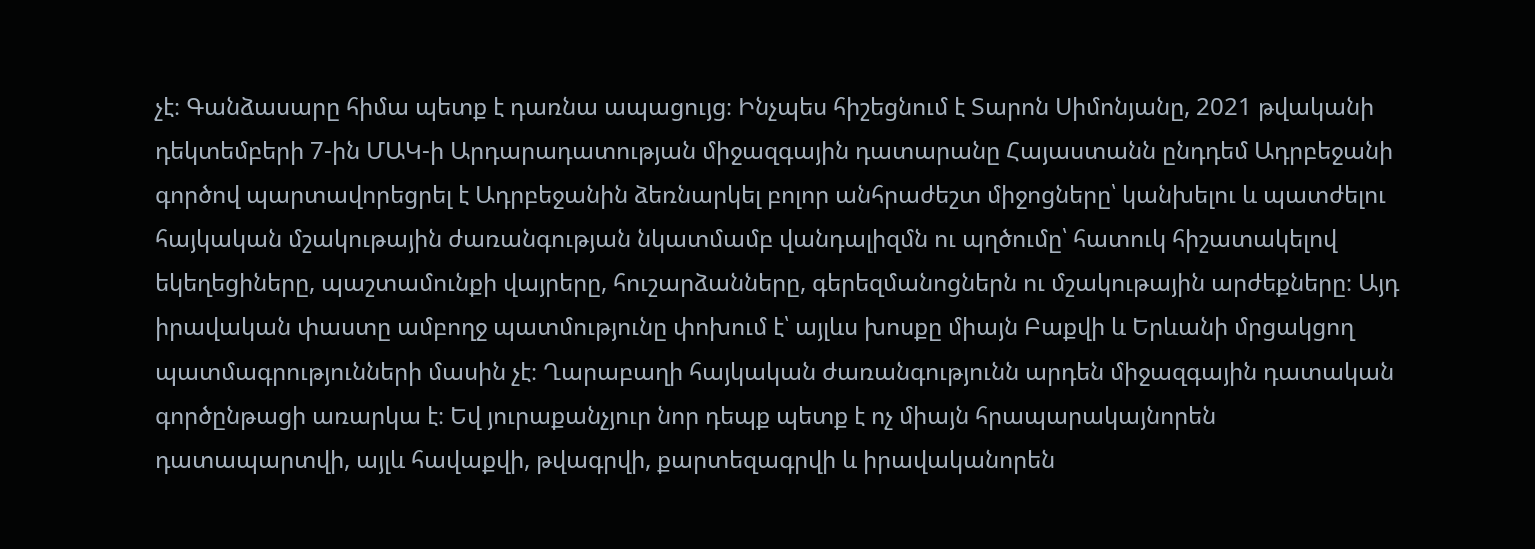չէ։ Գանձասարը հիմա պետք է դառնա ապացույց։ Ինչպես հիշեցնում է Տարոն Սիմոնյանը, 2021 թվականի դեկտեմբերի 7-ին ՄԱԿ-ի Արդարադատության միջազգային դատարանը Հայաստանն ընդդեմ Ադրբեջանի գործով պարտավորեցրել է Ադրբեջանին ձեռնարկել բոլոր անհրաժեշտ միջոցները՝ կանխելու և պատժելու հայկական մշակութային ժառանգության նկատմամբ վանդալիզմն ու պղծումը՝ հատուկ հիշատակելով եկեղեցիները, պաշտամունքի վայրերը, հուշարձանները, գերեզմանոցներն ու մշակութային արժեքները։ Այդ իրավական փաստը ամբողջ պատմությունը փոխում է՝ այլևս խոսքը միայն Բաքվի և Երևանի մրցակցող պատմագրությունների մասին չէ։ Ղարաբաղի հայկական ժառանգությունն արդեն միջազգային դատական գործընթացի առարկա է։ Եվ յուրաքանչյուր նոր դեպք պետք է ոչ միայն հրապարակայնորեն դատապարտվի, այլև հավաքվի, թվագրվի, քարտեզագրվի և իրավականորեն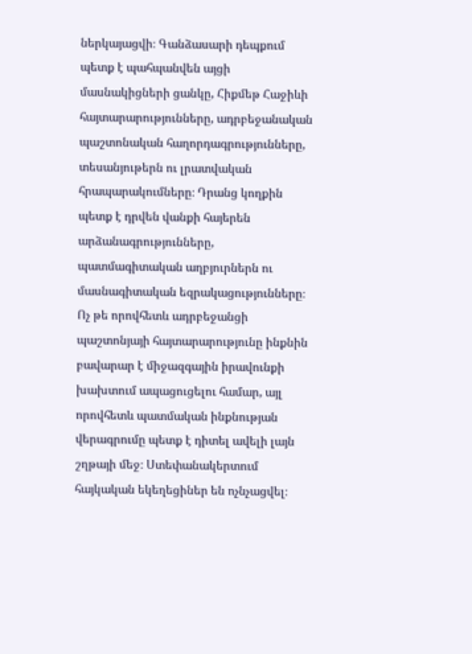ներկայացվի։ Գանձասարի դեպքում պետք է պահպանվեն այցի մասնակիցների ցանկը, Հիքմեթ Հաջիևի հայտարարությունները, ադրբեջանական պաշտոնական հաղորդագրությունները, տեսանյութերն ու լրատվական հրապարակումները։ Դրանց կողքին պետք է դրվեն վանքի հայերեն արձանագրությունները, պատմագիտական աղբյուրներն ու մասնագիտական եզրակացությունները։ Ոչ թե որովհետև ադրբեջանցի պաշտոնյայի հայտարարությունը ինքնին բավարար է միջազգային իրավունքի խախտում ապացուցելու համար, այլ որովհետև պատմական ինքնության վերագրումը պետք է դիտել ավելի լայն շղթայի մեջ։ Ստեփանակերտում հայկական եկեղեցիներ են ոչնչացվել։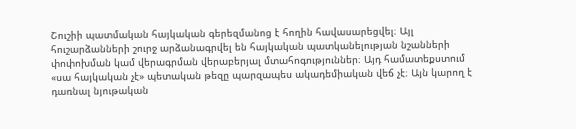Շուշիի պատմական հայկական գերեզմանոց է հողին հավասարեցվել։ Այլ հուշարձանների շուրջ արձանագրվել են հայկական պատկանելության նշանների փոփոխման կամ վերագրման վերաբերյալ մտահոգություններ։ Այդ համատեքստում «սա հայկական չէ» պետական թեզը պարզապես ակադեմիական վեճ չէ։ Այն կարող է դառնալ նյութական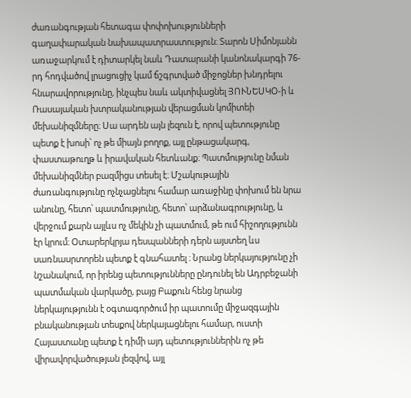ժառանգության հետագա փոփոխությունների գաղափարական նախապատրաստություն։ Տարոն Սիմոնյանն առաջարկում է դիտարկել նաև Դատարանի կանոնակարգի 76-րդ հոդվածով լրացուցիչ կամ ճշգրտված միջոցներ խնդրելու հնարավորությունը, ինչպես նաև ակտիվացնել ՅՈՒՆԵՍԿՕ-ի և Ռասայական խտրականության վերացման կոմիտեի մեխանիզմները։ Սա արդեն այն լեզուն է, որով պետությունը պետք է խոսի՝ ոչ թե միայն բողոք, այլ ընթացակարգ, փաստաթուղթ և իրավական հետևանք։ Պատմությունը նման մեխանիզմներ բազմիցս տեսել է։ Մշակութային ժառանգությունը ոչնչացնելու համար առաջինը փոխում են նրա անունը, հետո՝ պատմությունը, հետո՝ արձանագրությունը, և վերջում քարն այլևս ոչ մեկին չի պատմում, թե ում հիշողությունն էր կրում։ Օտարերկրյա դեսպանների դերն այստեղ ևս սառնասրտորեն պետք է գնահատել ։ Նրանց ներկայությունը չի նշանակում, որ իրենց պետությունները ընդունել են Ադրբեջանի պատմական վարկածը, բայց Բաքուն հենց նրանց ներկայությունն է օգտագործում իր պատումը միջազգային բնականության տեսքով ներկայացնելու համար, ուստի Հայաստանը պետք է դիմի այդ պետություններին ոչ թե վիրավորվածության լեզվով, այլ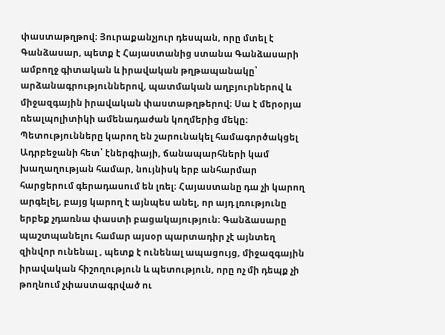փաստաթղթով։ Յուրաքանչյուր դեսպան, որը մտել է Գանձասար, պետք է Հայաստանից ստանա Գանձասարի ամբողջ գիտական և իրավական թղթապանակը՝ արձանագրություններով, պատմական աղբյուրներով և միջազգային իրավական փաստաթղթերով։ Սա է մերօրյա ռեալպոլիտիկի ամենադաժան կողմերից մեկը։ Պետությունները կարող են շարունակել համագործակցել Ադրբեջանի հետ՝ էներգիայի, ճանապարհների կամ խաղաղության համար, նույնիսկ երբ անհարմար հարցերում գերադասում են լռել։ Հայաստանը դա չի կարող արգելել, բայց կարող է այնպես անել, որ այդ լռությունը երբեք չդառնա փաստի բացակայություն։ Գանձասարը պաշտպանելու համար այսօր պարտադիր չէ այնտեղ զինվոր ունենալ , պետք է ունենալ ապացույց, միջազգային իրավական հիշողություն և պետություն, որը ոչ մի դեպք չի թողնում չփաստագրված ու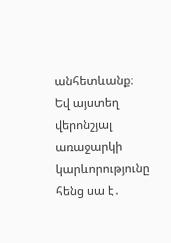անհետևանք։ Եվ այստեղ վերոնշյալ առաջարկի կարևորությունը հենց սա է․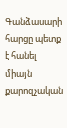Գանձասարի հարցը պետք է հանել միայն քարոզչական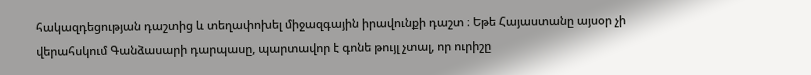հակազդեցության դաշտից և տեղափոխել միջազգային իրավունքի դաշտ ։ Եթե Հայաստանը այսօր չի վերահսկում Գանձասարի դարպասը, պարտավոր է գոնե թույլ չտալ, որ ուրիշը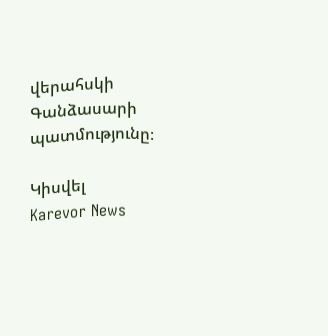վերահսկի Գանձասարի պատմությունը։

Կիսվել
Karevor News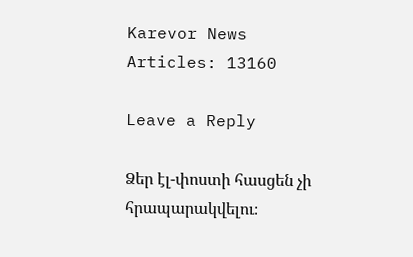Karevor News
Articles: 13160

Leave a Reply

Ձեր էլ-փոստի հասցեն չի հրապարակվելու։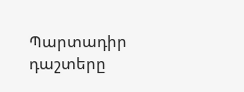Պարտադիր դաշտերը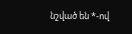նշված են *-ով